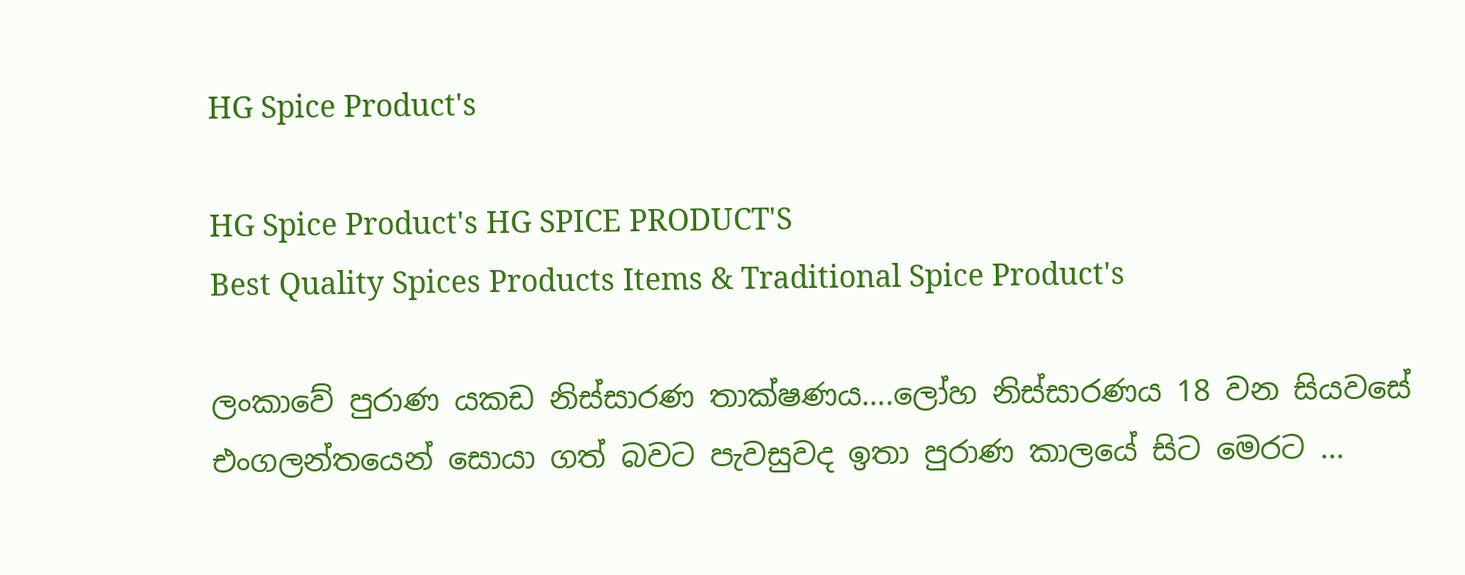HG Spice Product's

HG Spice Product's HG SPICE PRODUCT'S
Best Quality Spices Products Items & Traditional Spice Product's

ලංකාවේ පුරාණ යකඩ නිස්සාරණ තාක්ෂණය….ලෝහ නිස්සාරණය 18 වන සියවසේ එංගලන්තයෙන් සොයා ගත් බවට පැවසුවද ඉතා පුරාණ කාලයේ සිට මෙරට ...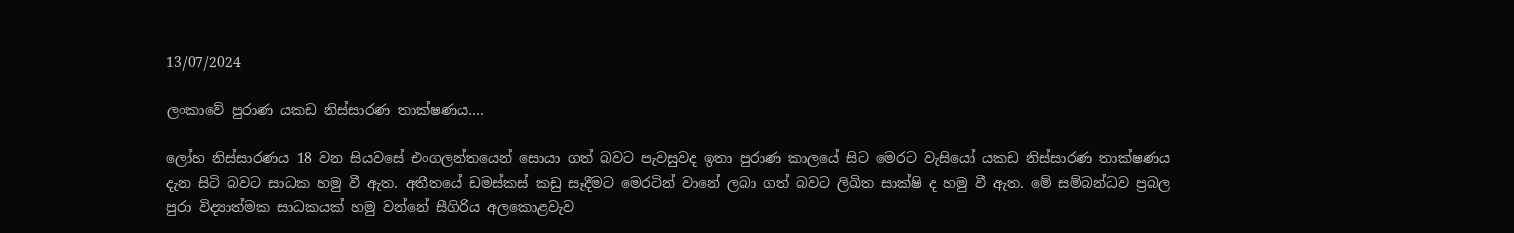13/07/2024

ලංකාවේ පුරාණ යකඩ නිස්සාරණ තාක්ෂණය….

ලෝහ නිස්සාරණය 18 වන සියවසේ එංගලන්තයෙන් සොයා ගත් බවට පැවසුවද ඉතා පුරාණ කාලයේ සිට මෙරට වැසියෝ යකඩ නිස්සාරණ තාක්ෂණය දැන සිටි බවට සාධක හමු වී ඇත. අතීතයේ ඩමස්කස් කඩු සෑදීමට මෙරටින් වානේ ලබා ගත් බවට ලිඛිත සාක්ෂි ද හමු වී ඇත. මේ සම්බන්ධව ප්‍රබල පුරා විද්‍යාත්මක සාධකයක් හමු වන්නේ සීගිරිය අලකොළවැව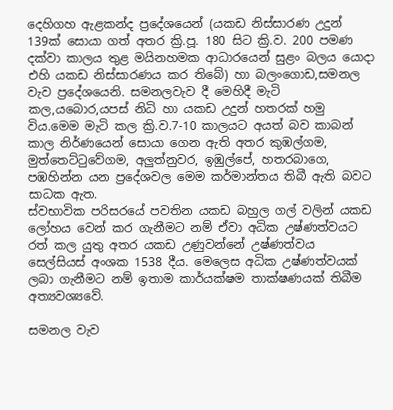දෙහිගහ ඇළකන්ද ප්‍රදේශයෙන් (යකඩ නිස්සාරණ උදුන් 139ක් සොයා ගත් අතර ක්‍රි.පූ. 180 සිට ක්‍රි.ව. 200 පමණ දක්වා කාලය තුළ මයිනහමක ආධාරයෙන් සුළං බලය යොදා එහි යකඩ නිස්සාරණය කර තිබේ) හා බලංගොඩ,සමනල වැව ප්‍රදේශයෙනි. සමනලවැව දී මෙහිදී මැටි කල,යබොර,යපස් නිධි හා යකඩ උදුන් හතරක් හමු විය.මෙම මැටි කල ක්‍රි.ව.7-10 කාලයට අයත් බව කාබන් කාල නිර්ණයෙන් සොයා ගෙන ඇති අතර කුඹල්ගම, මුත්තෙට්ටුවේගම, අලුත්නුවර, ඉඹුල්පේ, හතරබාගෙ, පඹහින්න යන ප්‍රදේශවල මෙම කර්මාන්තය තිබී ඇති බවට සාධක ඇත.
ස්වභාවික පරිසරයේ පවතින යකඩ බහුල ගල් වලින් යකඩ ලෝහය වෙන් කර ගැනීමට නම් ඒවා අධික උෂ්ණත්වයට රත් කල යුතු අතර යකඩ උණුවන්නේ උෂ්ණත්වය සෙල්සියස් අංශක 1538 දීය. මෙලෙස අධික උෂ්ණත්වයක් ලබා ගැනීමට නම් ඉතාම කාර්යක්ෂම තාක්ෂණයක් තිබීම අත්‍යවශ්‍යවේ.

සමනල වැව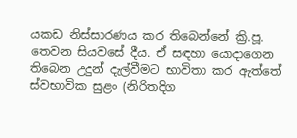යකඩ නිස්සාරණය කර තිබෙන්නේ ක්‍රි.පූ. තෙවන සියවසේ දීය. ඒ සඳහා යොදාගෙන තිබෙන උදුන් දැල්වීමට භාවිතා කර ඇත්තේ ස්වභාවික සුළං (නිරිතදිග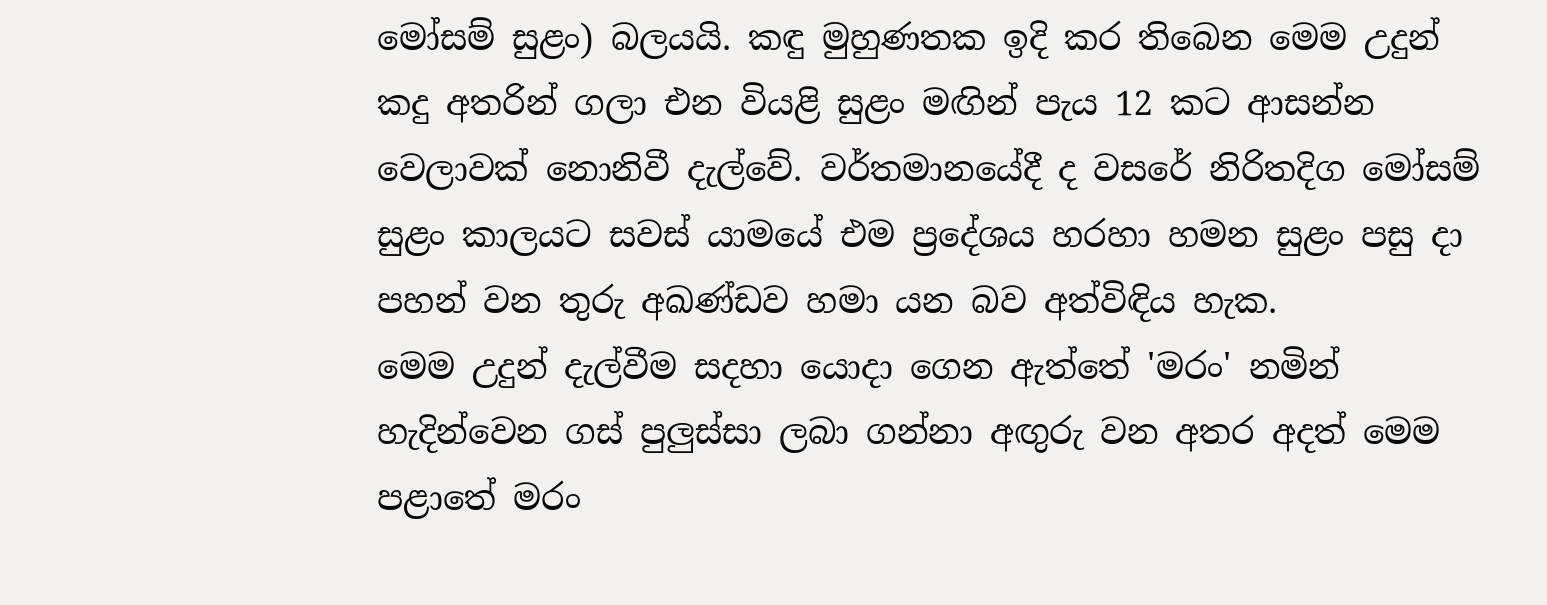මෝසම් සුළං) බලයයි. කඳු මුහුණතක ඉදි කර තිබෙන මෙම උදුන් කදු අතරින් ගලා එන වියළි සුළං මඟින් පැය 12 කට ආසන්න වෙලාවක් නොනිවී දැල්වේ. වර්තමානයේදී ද වසරේ නිරිතදිග මෝසම් සුළං කාලයට සවස් යාමයේ එම ප්‍රදේශය හරහා හමන සුළං පසු දා පහන් වන තුරු අඛණ්ඩව හමා යන බව අත්විඳිය හැක.
මෙම උදුන් දැල්වීම සදහා යොදා ගෙන ඇත්තේ 'මරං' නමින් හැදින්වෙන ගස් පුලුස්සා ලබා ගන්නා අඟුරු වන අතර අදත් මෙම පළාතේ මරං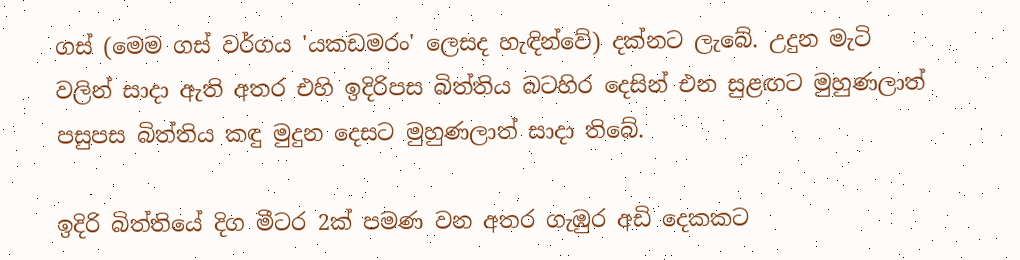ගස් (මෙම ගස් වර්ගය 'යකඩමරං' ලෙසද හැඳින්වේ) දක්නට ලැබේ. උදුන මැටි වලින් සාදා ඇති අතර එහි ඉදිරිපස බිත්තිය බටහිර දෙසින් එන සුළඟට මුහුණලාත් පසුපස බිත්තිය කඳු මුදුන දෙසට මුහුණලාත් සාදා තිබේ.

ඉදිරි බිත්තියේ දිග මීටර 2ක් පමණ වන අතර ගැඹුර අඩි දෙකකට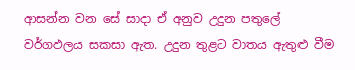ආසන්න වන සේ සාදා ඒ අනුව උදුන පතුලේ වර්ගඵලය සකසා ඇත. උදුන තුළට වාතය ඇතුළු වීම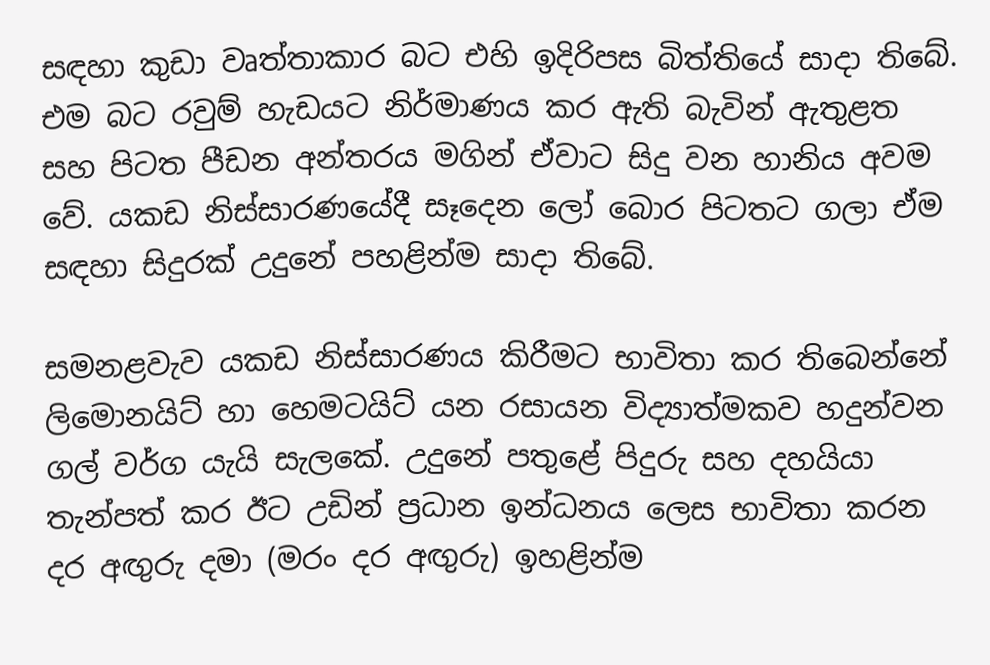සඳහා කුඩා වෘත්තාකාර බට එහි ඉදිරිපස බිත්තියේ සාදා තිබේ. එම බට රවුම් හැඩයට නිර්මාණය කර ඇති බැවින් ඇතුළත සහ පිටත පීඩන අන්තරය මගින් ඒවාට සිදු වන හානිය අවම වේ. යකඩ නිස්සාරණයේදී සෑදෙන ලෝ බොර පිටතට ගලා ඒම සඳහා සිදුරක් උදුනේ පහළින්ම සාදා තිබේ.

සමනළවැව යකඩ නිස්සාරණය කිරීමට භාවිතා කර තිබෙන්නේ ලිමොනයිට් හා හෙමටයිට් යන රසායන විද්‍යාත්මකව හදුන්වන ගල් වර්ග යැයි සැලකේ. උදුනේ පතුළේ පිදුරු සහ දහයියා තැන්පත් කර ඊට උඩින් ප්‍රධාන ඉන්ධනය ලෙස භාවිතා කරන දර අඟුරු දමා (මරං දර අඟුරු) ඉහළින්ම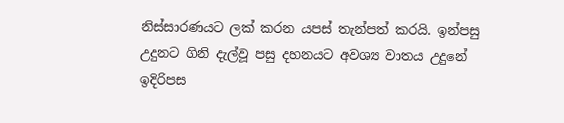නිස්සාරණයට ලක් කරන යපස් තැන්පත් කරයි. ඉන්පසු උදුනට ගිනි දැල්වූ පසු දහනයට අවශ්‍ය වාතය උදුනේ ඉදිරිපස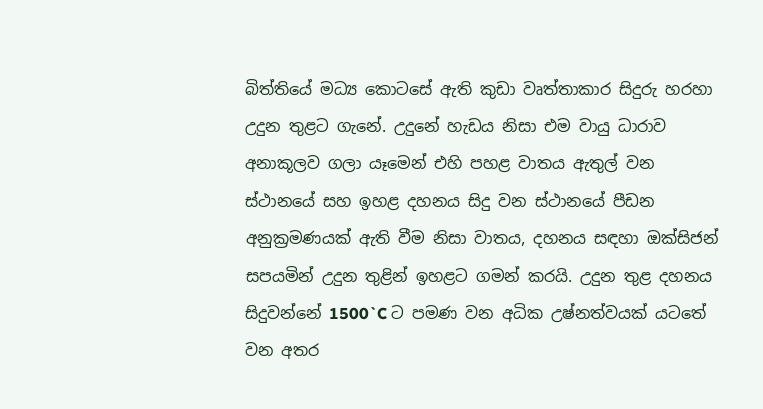බිත්තියේ මධ්‍ය කොටසේ ඇති කුඩා වෘත්තාකාර සිදුරු හරහා උදුන තුළට ගැනේ. උදුනේ හැඩය නිසා එම වායු ධාරාව අනාකූලව ගලා යෑමෙන් එහි පහළ වාතය ඇතුල් වන ස්ථානයේ සහ ඉහළ දහනය සිදු වන ස්ථානයේ පීඩන අනුක්‍රමණයක් ඇති වීම නිසා වාතය, දහනය සඳහා ඔක්සිජන් සපයමින් උදුන තුළින් ඉහළට ගමන් කරයි. උදුන තුළ දහනය සිදුවන්නේ 1500`C ට පමණ වන අධික උෂ්නත්වයක් යටතේ වන අතර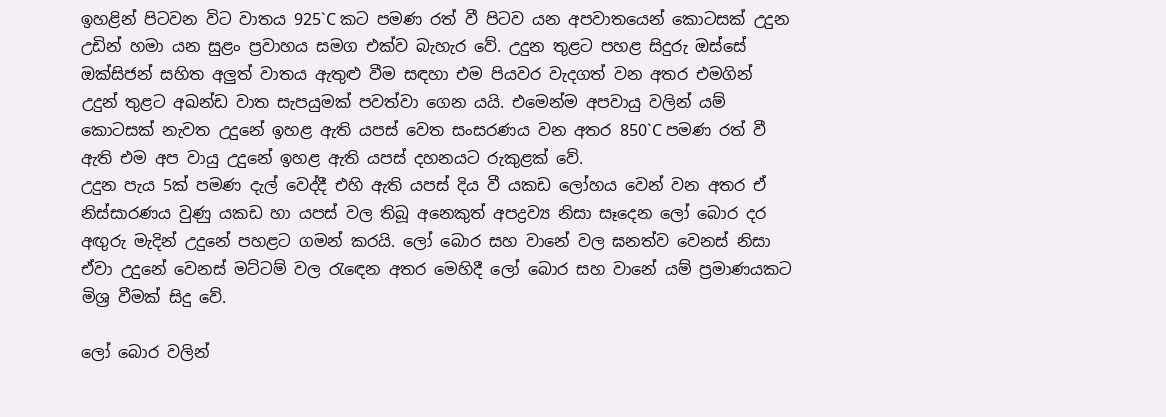ඉහළින් පිටවන විට වාතය 925`C කට පමණ රත් වී පිටව යන අපවාතයෙන් කොටසක් උදුන උඩින් හමා යන සුළං ප්‍රවාහය සමග එක්ව බැහැර වේ. උදුන තුළට පහළ සිදුරු ඔස්සේ ඔක්සිජන් සහිත අලුත් වාතය ඇතුළු වීම සඳහා එම පියවර වැදගත් වන අතර එමගින් උදුන් තුළට අඛන්ඩ වාත සැපයුමක් පවත්වා ගෙන යයි. එමෙන්ම අපවායු වලින් යම් කොටසක් නැවත උදුනේ ඉහළ ඇති යපස් වෙත සංසරණය වන අතර 850`C පමණ රත් වී ඇති එම අප වායු උදුනේ ඉහළ ඇති යපස් දහනයට රුකුළක් වේ.
උදුන පැය 5ක් පමණ දැල් වෙද්දී එහි ඇති යපස් දිය වී යකඩ ලෝහය වෙන් වන අතර ඒ නිස්සාරණය වුණු යකඩ හා යපස් වල තිබූ අනෙකුත් අපද්‍රව්‍ය නිසා සෑදෙන ලෝ බොර දර අඟුරු මැදින් උදුනේ පහළට ගමන් කරයි. ලෝ බොර සහ වානේ වල ඝනත්ව වෙනස් නිසා ඒවා උදුනේ වෙනස් මට්ටම් වල රැඳෙන අතර මෙහිදී ලෝ බොර සහ වානේ යම් ප්‍රමාණයකට මිශ්‍ර වීමක් සිදු වේ.

ලෝ බොර වලින්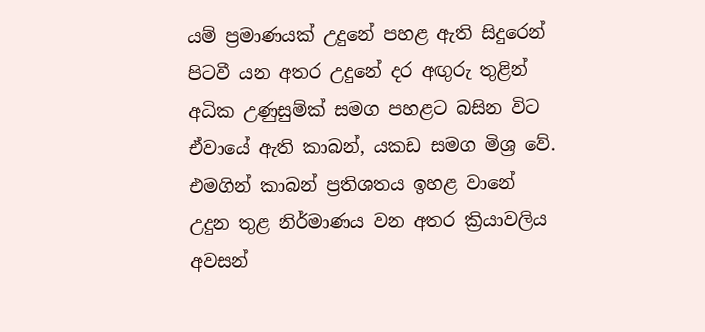යම් ප්‍රමාණයක් උදුනේ පහළ ඇති සිදුරෙන් පිටවී යන අතර උදුනේ දර අඟුරු තුළින් අධික උණුසුම්ක් සමග පහළට බසින විට ඒවායේ ඇති කාබන්, යකඩ සමග මිශ්‍ර වේ. එමගින් කාබන් ප්‍රතිශතය ඉහළ වානේ උදුන තුළ නිර්මාණය වන අතර ක්‍රියාවලිය අවසන්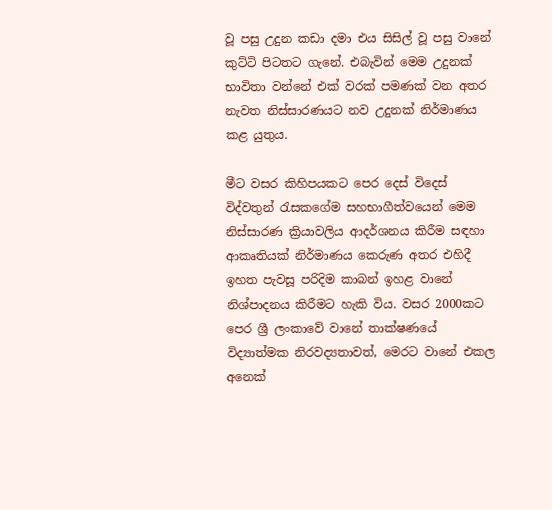වූ පසු උදුන කඩා දමා එය සිසිල් වූ පසු වානේ කුට්ටි පිටතට ගැනේ. එබැවින් මෙම උදුනක් භාවිතා වන්නේ එක් වරක් පමණක් වන අතර නැවත නිස්සාරණයට නව උදුනක් නිර්මාණය කළ යුතුය.

මීට වසර කිහිපයකට පෙර දෙස් විදෙස් විද්වතුන් රැසකගේම සහභාගීත්වයෙන් මෙම නිස්සාරණ ක්‍රියාවලිය ආදර්ශනය කිරීම සඳහා ආකෘතියක් නිර්මාණය කෙරුණ අතර එහිදී ඉහත පැවසූ පරිදිම කාබන් ඉහළ වානේ නිශ්පාදනය කිරීමට හැකි විය. වසර 2000කට පෙර ශ්‍රී ලංකාවේ වානේ තාක්ෂණයේ විද්‍යාත්මක නිරවද්‍යතාවත්, මෙරට වානේ එකල අනෙක්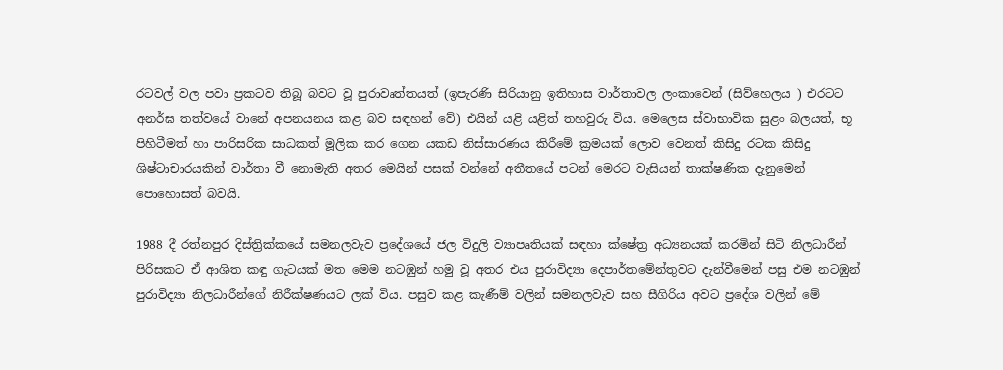රටවල් වල පවා ප්‍රකටව තිබූ බවට වූ පුරාවෘත්තයත් (ඉපැරණි සිරියානු ඉතිහාස වාර්තාවල ලංකාවෙන් (සිව්හෙලය ) එරටට අනර්ඝ තත්වයේ වානේ අපනයනය කළ බව සඳහන් වේ) එයින් යළි යළිත් තහවුරු විය. මෙලෙස ස්වාභාවික සුළං බලයත්, භූ පිහිටීමත් හා පාරිසරික සාධකත් මූලික කර ගෙන යකඩ නිස්සාරණය කිරීමේ ක්‍රමයක් ලොව වෙනත් කිසිදු රටක කිසිදු ශිෂ්ටාචාරයකින් වාර්තා වී නොමැති අතර මෙයින් පසක් වන්නේ අතීතයේ පටන් මෙරට වැසියන් තාක්ෂණික දැනුමෙන් පොහොසත් බවයි.

1988 දී රත්නපුර දිස්ත්‍රික්කයේ සමනලවැව ප්‍රදේශයේ ජල විදුලි ව්‍යාපෘතියක් සඳහා ක්ෂේත්‍ර අධ්‍යනයක් කරමින් සිටි නිලධාරීන් පිරිසකට ඒ ආශිත කඳු ගැටයක් මත මෙම නටඹුන් හමු වූ අතර එය පුරාවිද්‍යා දෙපාර්තමේන්තුවට දැන්වීමෙන් පසු එම නටඹුන් පුරාවිද්‍යා නිලධාරීන්ගේ නිරීක්ෂණයට ලක් විය. පසුව කළ කැණීම් වලින් සමනලවැව සහ සීගිරිය අවට ප්‍රදේශ වලින් මේ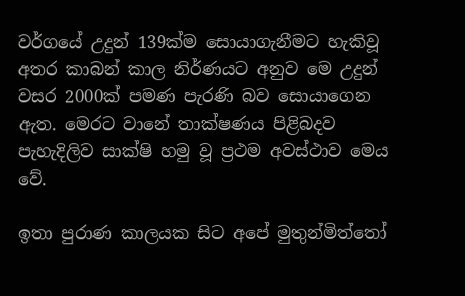වර්ගයේ උදුන් 139ක්ම සොයාගැනීමට හැකිවූ අතර කාබන් කාල නිර්ණයට අනුව මෙ උදුන් වසර 2000ක් පමණ පැරණි බව සොයාගෙන ඇත. මෙරට වානේ තාක්ෂණය පිළිබදව පැහැදිලිව සාක්ෂි හමු වූ ප්‍රථම අවස්ථාව මෙය වේ.

ඉතා පුරාණ කාලයක සිට අපේ මුතුන්මිත්තෝ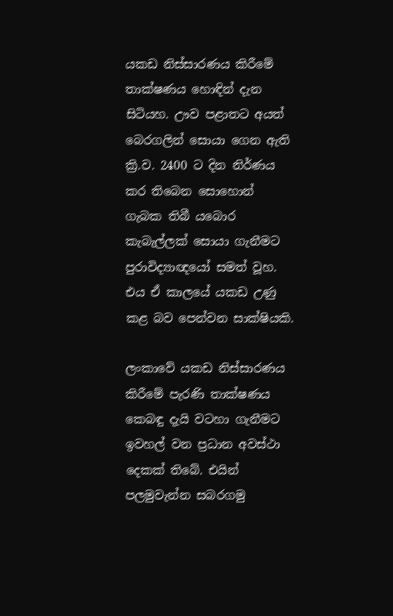යකඩ නිස්සාරණය කිරීමේ තාක්ෂණය හොඳින් දැන සිටියහ. ඌව පළාතට අයත් බෙරගලින් සොයා ගෙන ඇති ක්‍රි.ව. 2400 ට දින නිර්ණය කර තිබෙන සොහොන් ගැබක තිබී යබොර කැබැල්ලක් සොයා ගැනීමට පුරාවිද්‍යාඥයෝ සමත් වූහ. එය ඒ කාලයේ යකඩ උණු කළ බව පෙන්වන සාක්ෂියකි.

ලංකාවේ යකඩ නිස්සාරණය කිරීමේ පැරණි තාක්ෂණය කෙබඳු දැයි වටහා ගැනීමට ඉවහල් වන ප්‍රධාන අවස්ථා දෙකක් තිබේ. එයින් පලමුවැන්න සබරගමු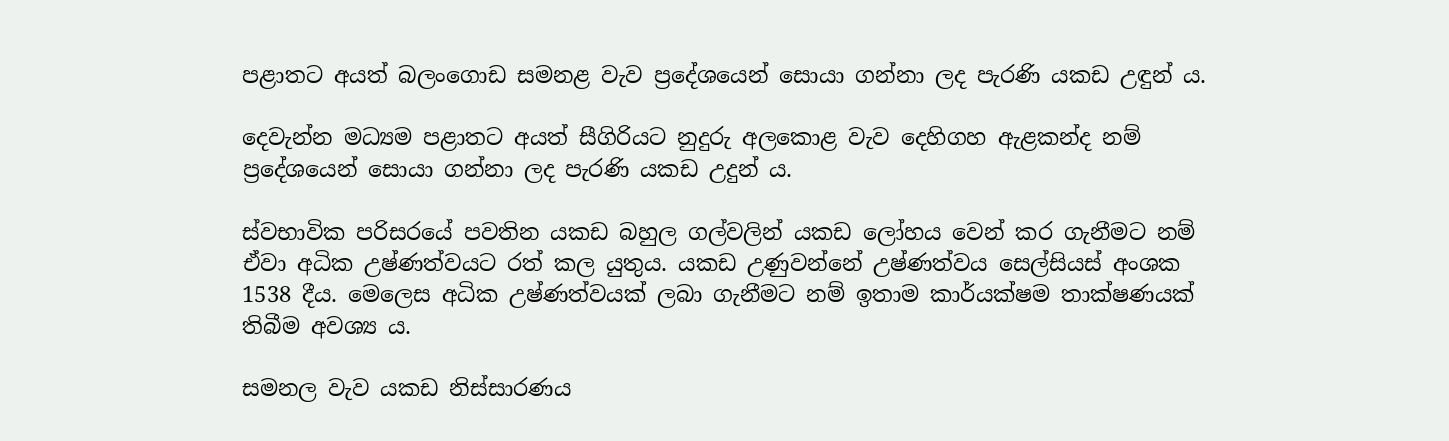පළාතට අයත් බලංගොඩ සමනළ වැව ප්‍රදේශයෙන් සොයා ගන්නා ලද පැරණි යකඩ උඳුන් ය.

දෙවැන්න මධ්‍යම පළාතට අයත් සීගිරියට නුදුරු අලකොළ වැව දෙහිගහ ඇළකන්ද නම් ප්‍රදේශයෙන් සොයා ගන්නා ලද පැරණි යකඩ උදුන් ය.

ස්වභාවික පරිසරයේ පවතින යකඩ බහුල ගල්වලින් යකඩ ලෝහය වෙන් කර ගැනීමට නම් ඒවා අධික උෂ්ණත්වයට රත් කල යුතුය. යකඩ උණුවන්නේ උෂ්ණත්වය සෙල්සියස් අංශක 1538 දීය. මෙලෙස අධික උෂ්ණත්වයක් ලබා ගැනීමට නම් ඉතාම කාර්යක්ෂම තාක්ෂණයක් තිබීම අවශ්‍ය ය.

සමනල වැව යකඩ නිස්සාරණය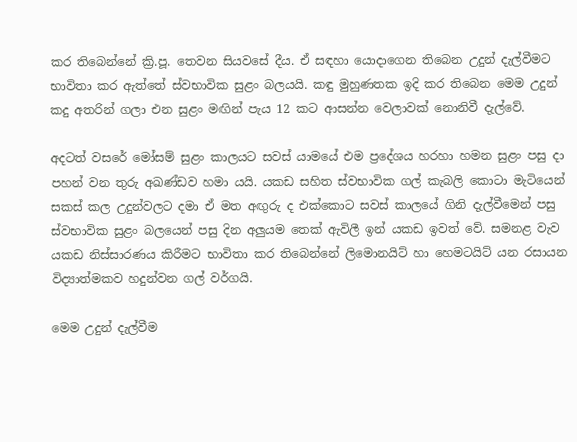කර තිබෙන්නේ ක්‍රි.පූ. තෙවන සියවසේ දීය. ඒ සඳහා යොදාගෙන තිබෙන උදුන් දැල්වීමට භාවිතා කර ඇත්තේ ස්වභාවික සුළං බලයයි. කඳු මුහුණතක ඉදි කර තිබෙන මෙම උදුන් කදු අතරින් ගලා එන සුළං මඟින් පැය 12 කට ආසන්න වෙලාවක් නොනිවී දැල්වේ.

අදටත් වසරේ මෝසම් සුළං කාලයට සවස් යාමයේ එම ප්‍රදේශය හරහා හමන සුළං පසු දා පහන් වන තුරු අඛණ්ඩව හමා යයි. යකඩ සහිත ස්වභාවික ගල් කැබලි කොටා මැටියෙන් සකස් කල උදුන්වලට දමා ඒ මත අඟුරු ද එක්කොට සවස් කාලයේ ගිනි දැල්වීමෙන් පසු ස්වභාවික සුළං බලයෙන් පසු දින අලුයම තෙක් ඇවිලී ඉන් යකඩ ඉවත් වේ. සමනළ වැව යකඩ නිස්සාරණය කිරීමට භාවිතා කර තිබෙන්නේ ලිමොනයිට් හා හෙමටයිට් යන රසායන විද්‍යාත්මකව හදුන්වන ගල් වර්ගයි.

මෙම උදුන් දැල්වීම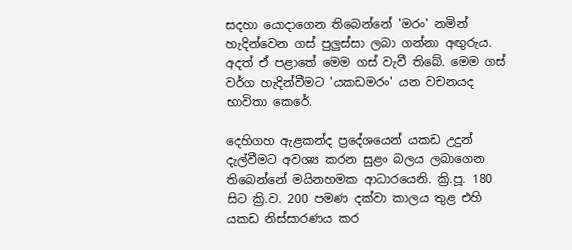සදහා යොදාගෙන තිබෙන්නේ 'මරං' නමින් හැදින්වෙන ගස් පුලුස්සා ලබා ගන්නා අඟුරුය. අදත් ඒ පළාතේ මෙම ගස් වැවී තිබේ. මෙම ගස් වර්ග හැදින්වීමට 'යකඩමරං' යන වචනයද භාවිතා කෙරේ.

දෙහිගහ ඇළකන්ද ප්‍රදේශයෙන් යකඩ උදුන් දැල්වීමට අවශ්‍ය කරන සුළං බලය ලබාගෙන තිබෙන්නේ මයිනහමක ආධාරයෙනි. ක්‍රි.පූ. 180 සිට ක්‍රි.ව. 200 පමණ දක්වා කාලය තුළ එහි යකඩ නිස්සාරණය කර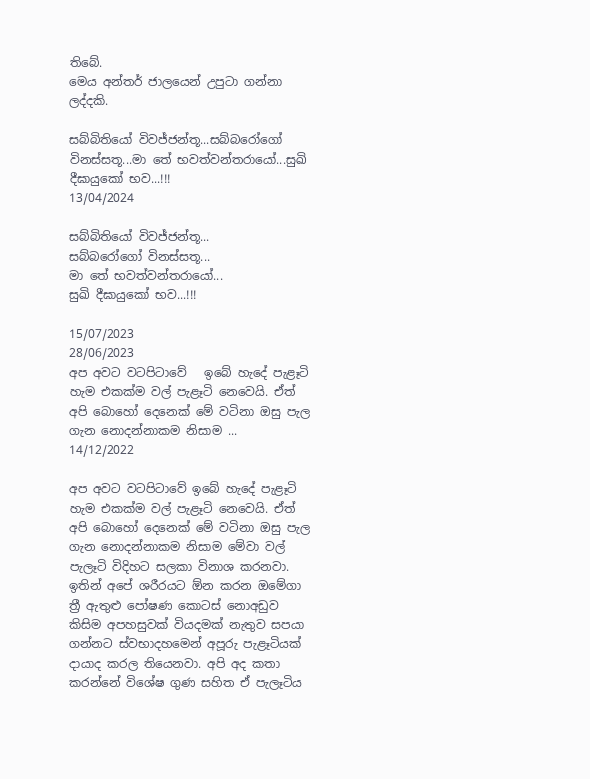තිබේ.
මෙය අන්තර් ජාලයෙන් උපුටා ගන්නා ලද්දකි.

සබ්බිතියෝ විවජ්ජන්තූ...සබ්බරෝගෝ විනස්සතූ...මා තේ භවත්වන්තරායෝ...සුඛි දීඝායුකෝ භව...!!!
13/04/2024

සබ්බිතියෝ විවජ්ජන්තූ...
සබ්බරෝගෝ විනස්සතූ...
මා තේ භවත්වන්තරායෝ...
සුඛි දීඝායුකෝ භව...!!!

15/07/2023
28/06/2023
අප අවට වටපිටාවේ   ඉබේ හැදේ පැළෑටි හැම එකක්ම වල් පැළෑටි නෙවෙයි. ඒත් අපි බොහෝ දෙනෙක් මේ වටිනා ඔසු පැල ගැන නොදන්නාකම නිසාම ...
14/12/2022

අප අවට වටපිටාවේ ඉබේ හැදේ පැළෑටි හැම එකක්ම වල් පැළෑටි නෙවෙයි. ඒත් අපි බොහෝ දෙනෙක් මේ වටිනා ඔසු පැල ගැන නොදන්නාකම නිසාම මේවා වල් පැලෑටි විදිහට සලකා විනාශ කරනවා. ඉතින් අපේ ශරීරයට ඕන කරන ඔමේගා ත්‍රී ඇතුළු පෝෂණ කොටස් නොඅඩුව කිසිම අපහසුවක් වියදමක් නැතුව සපයා ගන්නට ස්වභාදහමෙන් අපූරු පැළෑටියක් දායාද කරල තියෙනවා. අපි අද කතා කරන්නේ විශේෂ ගුණ සහිත ඒ පැලෑටිය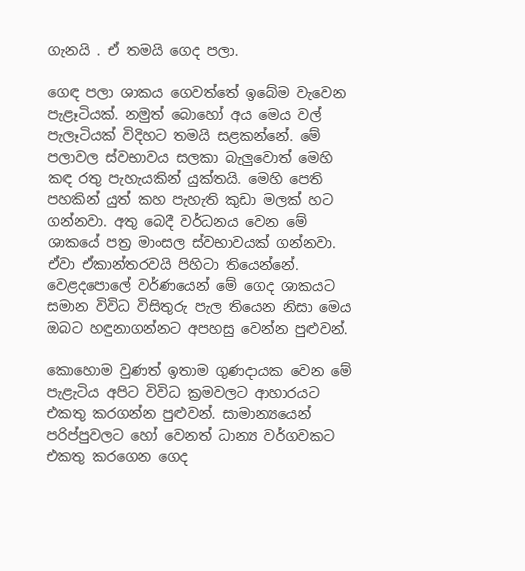ගැනයි . ඒ තමයි ගෙද පලා.

ගෙඳ පලා ශාකය ගෙවත්තේ ඉබේම වැවෙන පැළෑටියක්. නමුත් බොහෝ අය මෙය වල් පැලෑටියක් විදිහට තමයි සළකන්නේ. මේ පලාවල ස්වභාවය සලකා බැලුවොත් මෙහි කඳ රතු පැහැයකින් යුක්තයි. මෙහි පෙති පහකින් යුත් කහ පැහැති කුඩා මලක් හට ගන්නවා. අතු බෙදී වර්ධනය වෙන මේ ශාකයේ පත්‍ර මාංසල ස්වභාවයක් ගන්නවා. ඒවා ඒකාන්තරවයි පිහිටා තියෙන්නේ. වෙළදපොලේ වර්ණයෙන් මේ ගෙද ශාකයට සමාන විවිධ විසිතුරු පැල තියෙන නිසා මෙය ඔබට හඳුනාගන්නට අපහසු වෙන්න පුළුවන්.

කොහොම වුණත් ඉතාම ගුණදායක වෙන මේ පැළැටිය අපිට විවිධ ක්‍රමවලට ආහාරයට එකතු කරගන්න පුළුවන්. සාමාන්‍යයෙන් පරිප්පුවලට හෝ වෙනත් ධාන්‍ය වර්ගවකට එකතු කරගෙන ගෙද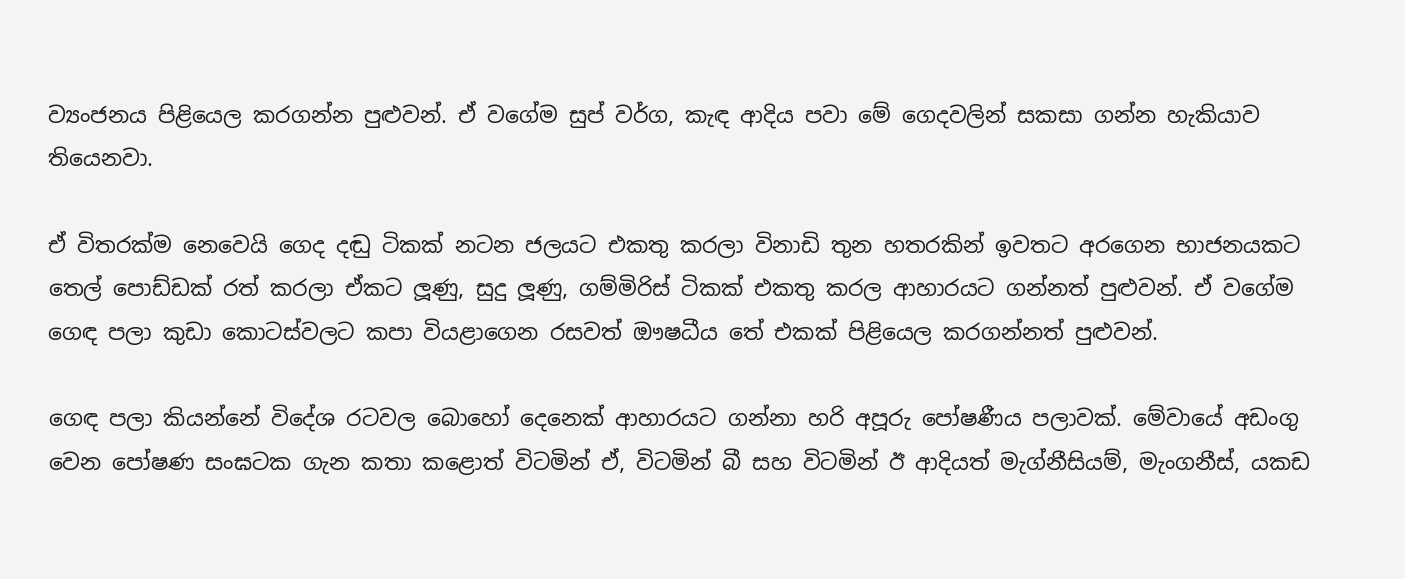ව්‍යංජනය පිළියෙල කරගන්න පුළුවන්. ඒ වගේම සුප් වර්ග, කැඳ ආදිය පවා මේ ගෙදවලින් සකසා ගන්න හැකියාව තියෙනවා.

ඒ විතරක්ම නෙවෙයි ගෙද දඬු ටිකක් නටන ජලයට එකතු කරලා විනාඩි තුන හතරකින් ඉවතට අරගෙන භාජනයකට තෙල් පොඩ්ඩක් රත් කරලා ඒකට ලූණු, සුදු ලූණු, ගම්මිරිස් ටිකක් එකතු කරල ආහාරයට ගන්නත් පුළුවන්. ඒ වගේම ගෙඳ පලා කුඩා කොටස්වලට කපා වියළාගෙන රසවත් ඖෂධීය තේ එකක් පිළියෙල කරගන්නත් පුළුවන්.

ගෙඳ පලා කියන්නේ විදේශ රටවල බොහෝ දෙනෙක් ආහාරයට ගන්නා හරි අපූරු පෝෂණීය පලාවක්. මේවායේ අඩංගු වෙන පෝෂණ සංඝටක ගැන කතා කළොත් විටමින් ඒ, විටමින් බී සහ විටමින් ඊ ආදියත් මැග්නීසියම්, මැංගනීස්, යකඩ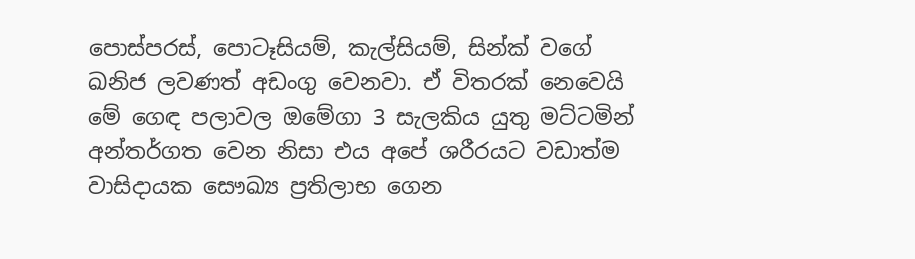පොස්පරස්, පොටෑසියම්, කැල්සියම්, සින්ක් වගේ ඛනිජ ලවණත් අඩංගු වෙනවා. ඒ විතරක් නෙවෙයි මේ ගෙඳ පලාවල ඔමේගා 3 සැලකිය යුතු මට්ටමින් අන්තර්ගත වෙන නිසා එය අපේ ශරීරයට වඩාත්ම වාසිදායක සෞඛ්‍ය ප්‍රතිලාභ ගෙන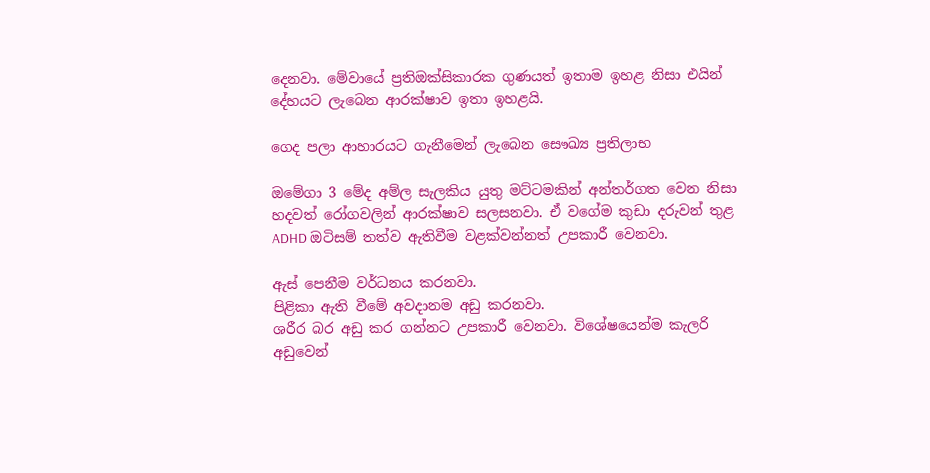දෙනවා. මේවායේ ප්‍රතිඔක්සිකාරක ගුණයත් ඉතාම ඉහළ නිසා එයින් දේහයට ලැබෙන ආරක්ෂාව ඉතා ඉහළයි.

ගෙද පලා ආහාරයට ගැනීමෙන් ලැබෙන සෞඛ්‍ය ප්‍රතිලාභ

ඔමේගා 3 මේද අම්ල සැලකිය යුතු මට්ටමකින් අන්තර්ගත වෙන නිසා හදවත් රෝගවලින් ආරක්ෂාව සලසනවා. ඒ වගේම කුඩා දරුවන් තුළ ADHD ඔටිසම් තත්ව ඇතිවීම වළක්වන්නත් උපකාරී වෙනවා.

ඇස් පෙනීම වර්ධනය කරනවා.
පිළිකා ඇති වීමේ අවදානම අඩු කරනවා.
ශරීර බර අඩු කර ගන්නට උපකාරී වෙනවා. විශේෂයෙන්ම කැලරි අඩුවෙන්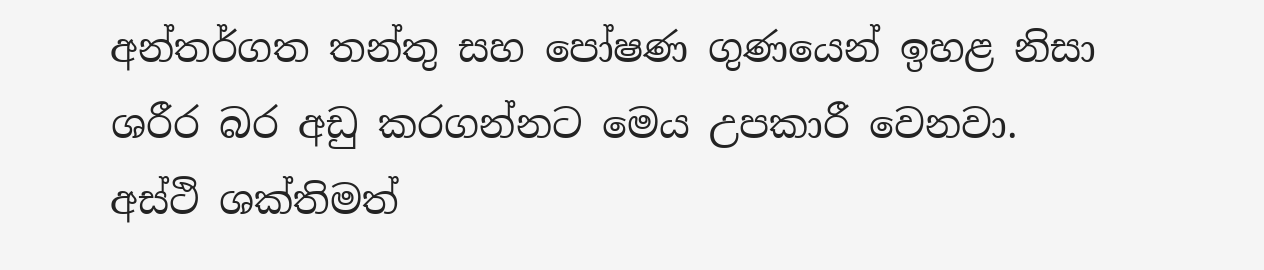අන්තර්ගත තන්තු සහ පෝෂණ ගුණයෙන් ඉහළ නිසා ශරීර බර අඩු කරගන්නට මෙය උපකාරී වෙනවා.
අස්ථි ශක්තිමත්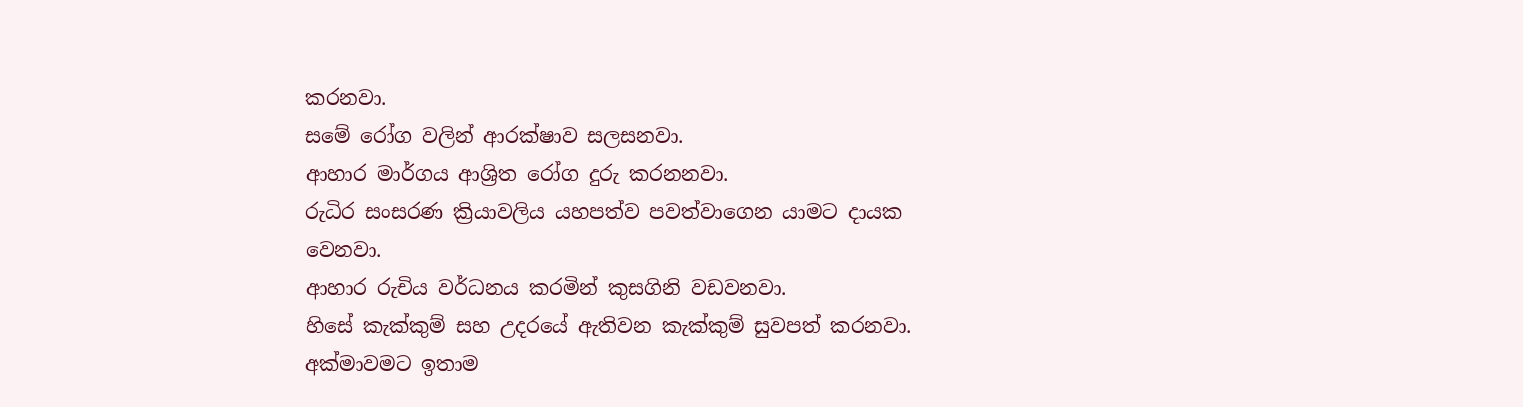කරනවා.
සමේ රෝග වලින් ආරක්ෂාව සලසනවා.
ආහාර මාර්ගය ආශ්‍රිත රෝග දුරු කරනනවා.
රුධිර සංසරණ ක්‍රියාවලිය යහපත්ව පවත්වාගෙන යාමට දායක වෙනවා.
ආහාර රුචිය වර්ධනය කරමින් කුසගිනි වඩවනවා.
හිසේ කැක්කුම් සහ උදරයේ ඇතිවන කැක්කුම් සුවපත් කරනවා.
අක්මාවමට ඉතාම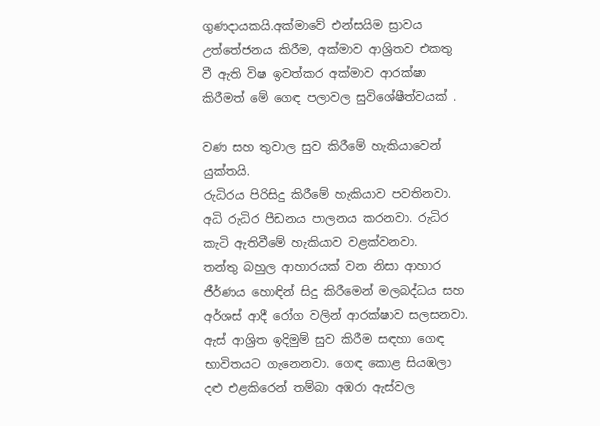ගුණදායකයි.අක්මාවේ එන්සයිම ස්‍රාවය උත්තේජනය කිරීම, අක්මාව ආශ්‍රිතව එකතු වී ඇති විෂ ඉවත්කර අක්මාව ආරක්ෂා කිරීමත් මේ ගෙඳ පලාවල සුවිශේෂීත්වයක් .

වණ සහ තුවාල සුව කිරීමේ හැකියාවෙන් යුක්තයි.
රුධිරය පිරිසිදු කිරීමේ හැකියාව පවතිනවා.
අධි රුධිර පීඩනය පාලනය කරනවා. රුධිර කැටි ඇතිවීමේ හැකියාව වළක්වනවා.
තන්තු බහුල ආහාරයක් වන නිසා ආහාර ජීර්ණය හොඳින් සිදු කිරීමෙන් මලබද්ධය සහ අර්ශස් ආදී රෝග වලින් ආරක්ෂාව සලසනවා.
ඇස් ආශ්‍රිත ඉදිමුම් සුව කිරීම සඳහා ගෙඳ භාවිතයට ගැනෙනවා. ගෙඳ කොළ සියඹලා දළු එළකිරෙන් තම්බා අඹරා ඇස්වල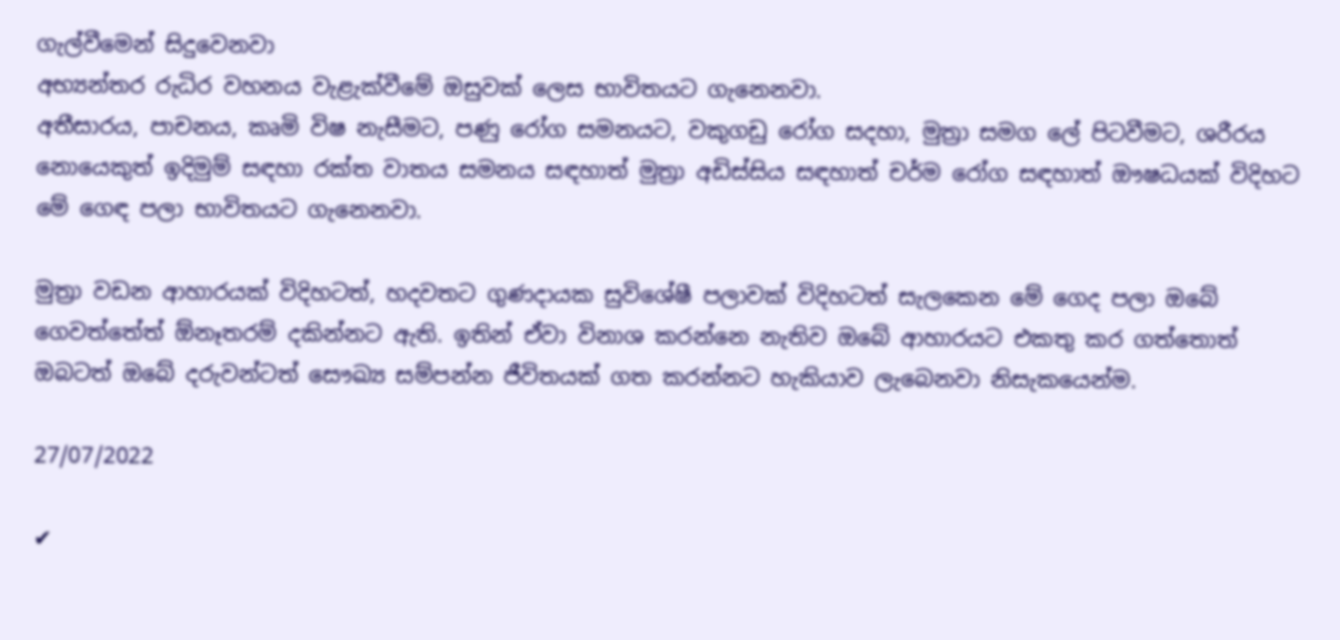ගැල්වීමෙන් සිදුවෙනවා
අභ්‍යන්තර රුධිර වහනය වැළැක්වීමේ ඔසුවක් ලෙස භාවිතයට ගැනෙනවා.
අතීසාරය, පාචනය, කෘමි විෂ නැසීමට, පණු රෝග සමනයට, වකුගඩු රෝග සදහා, මුත්‍රා සමග ලේ පිටවීමට, ශරීරය නොයෙකුත් ඉදිමුම් සඳහා රක්ත වාතය සමනය සඳහාත් මුත්‍රා අඩිස්සිය සඳහාත් චර්ම රෝග සඳහාත් ඖෂධයක් විදිහට මේ ගෙඳ පලා භාවිතයට ගැනෙනවා.

මුත්‍රා වඩන ආහාරයක් විදිහටත්, හදවතට ගුණදායක සුවිශේෂී පලාවක් විදිහටත් සැලකෙන මේ ගෙද පලා ඔබේ ගෙවත්තේත් ඕනෑතරම් දකින්නට ඇති. ඉතින් ඒවා විනාශ කරන්නෙ නැතිව ඔබේ ආහාරයට එකතු කර ගත්තොත් ඔබටත් ඔබේ දරුවන්ටත් සෞඛ්‍ය සම්පන්න ජීවිතයක් ගත කරන්නට හැකියාව ලැබෙනවා නිසැකයෙන්ම.

27/07/2022

✔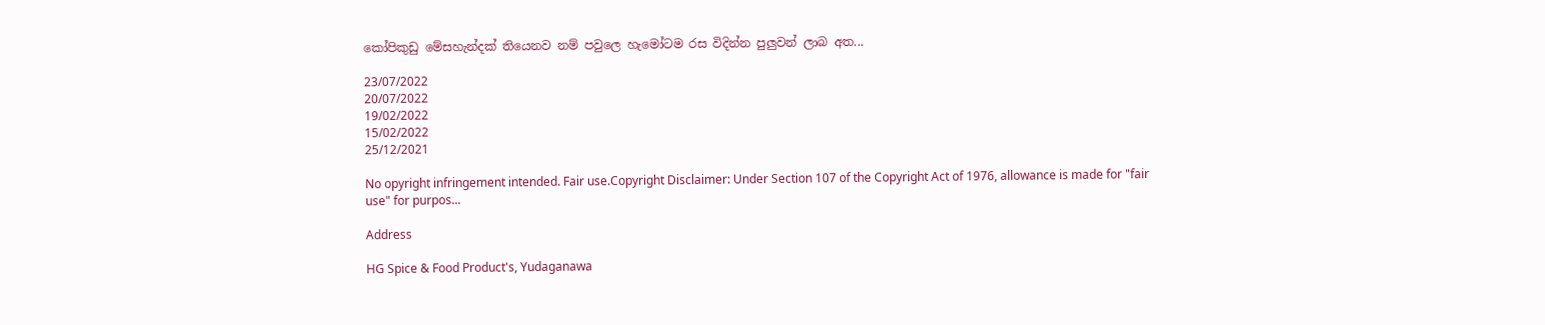කෝපිකුඩු මේසහැන්දක් තියෙනව නම් පවුලෙ හැමෝටම රස විදින්න පුලුවන් ලාබ අත...

23/07/2022
20/07/2022
19/02/2022
15/02/2022
25/12/2021

No opyright infringement intended. Fair use.Copyright Disclaimer: Under Section 107 of the Copyright Act of 1976, allowance is made for "fair use" for purpos...

Address

HG Spice & Food Product's, Yudaganawa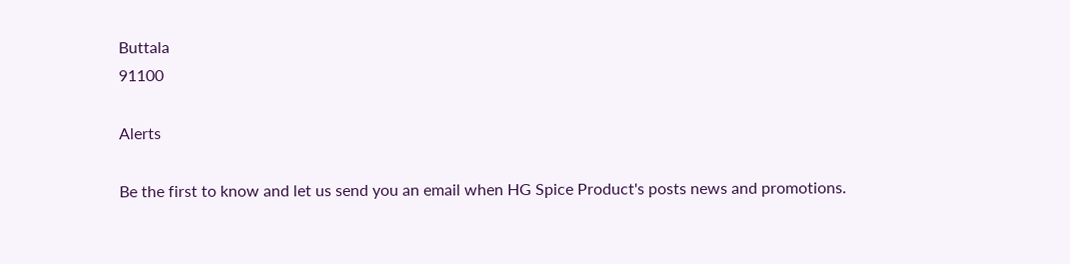Buttala
91100

Alerts

Be the first to know and let us send you an email when HG Spice Product's posts news and promotions.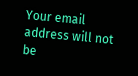Your email address will not be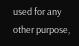used for any other purpose,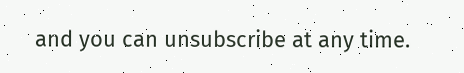and you can unsubscribe at any time.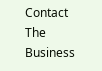Contact The Business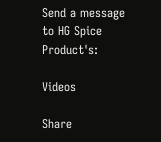Send a message to HG Spice Product's:

Videos

Share